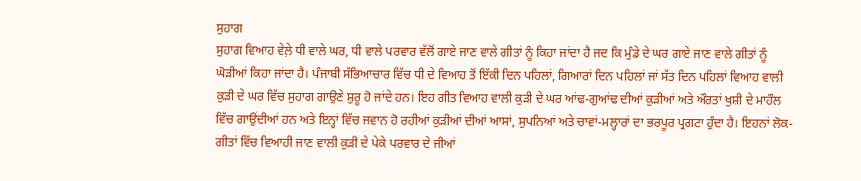ਸੁਹਾਗ
ਸੁਹਾਗ ਵਿਆਹ ਵੇਲ਼ੇ ਧੀ ਵਾਲੇ ਘਰ, ਧੀ ਵਾਲੇ ਪਰਵਾਰ ਵੱਲੋਂ ਗਾਏ ਜਾਣ ਵਾਲੇ ਗੀਤਾਂ ਨੂੰ ਕਿਹਾ ਜਾਂਦਾ ਹੈ ਜਦ ਕਿ ਮੁੰਡੇ ਦੇ ਘਰ ਗਾਏ ਜਾਣ ਵਾਲੇ ਗੀਤਾਂ ਨੂੰ ਘੋੜੀਆਂ ਕਿਹਾ ਜਾਂਦਾ ਹੈ। ਪੰਜਾਬੀ ਸੱਭਿਆਚਾਰ ਵਿੱਚ ਧੀ ਦੇ ਵਿਆਹ ਤੋਂ ਇੱਕੀ ਦਿਨ ਪਹਿਲਾਂ, ਗਿਆਰਾਂ ਦਿਨ ਪਹਿਲਾਂ ਜਾਂ ਸੱਤ ਦਿਨ ਪਹਿਲਾਂ ਵਿਆਹ ਵਾਲੀ ਕੁੜੀ ਦੇ ਘਰ ਵਿੱਚ ਸੁਹਾਗ ਗਾਉਣੇ ਸ਼ੁਰੂ ਹੋ ਜਾਂਦੇ ਹਨ। ਇਹ ਗੀਤ ਵਿਆਹ ਵਾਲੀ ਕੁੜੀ ਦੇ ਘਰ ਆਂਢ-ਗੁਆਂਢ ਦੀਆਂ ਕੁੜੀਆਂ ਅਤੇ ਔਰਤਾਂ ਖੁਸ਼ੀ ਦੇ ਮਾਹੌਲ ਵਿੱਚ ਗਾਉਂਦੀਆਂ ਹਨ ਅਤੇ ਇਨ੍ਹਾਂ ਵਿੱਚ ਜਵਾਨ ਹੋ ਰਹੀਆਂ ਕੁੜੀਆਂ ਦੀਆਂ ਆਸਾਂ, ਸੁਪਨਿਆਂ ਅਤੇ ਚਾਵਾਂ-ਮਲ੍ਹਾਰਾਂ ਦਾ ਭਰਪੂਰ ਪ੍ਰਗਟਾ ਹੁੰਦਾ ਹੈ। ਇਹਨਾਂ ਲੋਕ-ਗੀਤਾਂ ਵਿੱਚ ਵਿਆਹੀ ਜਾਣ ਵਾਲੀ ਕੁੜੀ ਦੇ ਪੇਕੇ ਪਰਵਾਰ ਦੇ ਜੀਆਂ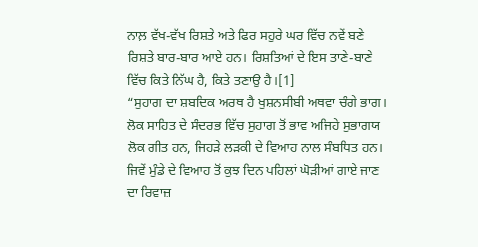ਨਾਲ਼ ਵੱਖ-ਵੱਖ ਰਿਸ਼ਤੇ ਅਤੇ ਫਿਰ ਸਹੁਰੇ ਘਰ ਵਿੱਚ ਨਵੇਂ ਬਣੇ ਰਿਸ਼ਤੇ ਬਾਰ-ਬਾਰ ਆਏ ਹਨ। ਰਿਸ਼ਤਿਆਂ ਦੇ ਇਸ ਤਾਣੇ-ਬਾਣੇ ਵਿੱਚ ਕਿਤੇ ਨਿੱਘ ਹੈ, ਕਿਤੇ ਤਣਾਉ ਹੈ।[1]
“ਸੁਹਾਗ ਦਾ ਸ਼ਬਦਿਕ ਅਰਥ ਹੈ ਖੁਸ਼ਨਸੀਬੀ ਅਥਵਾ ਚੰਗੇ ਭਾਗ। ਲੋਕ ਸਾਹਿਤ ਦੇ ਸੰਦਰਭ ਵਿੱਚ ਸੁਹਾਗ ਤੋਂ ਭਾਵ ਅਜਿਹੇ ਸੁਭਾਗਯ ਲੋਕ ਗੀਤ ਹਨ, ਜਿਹੜੇ ਲੜਕੀ ਦੇ ਵਿਆਹ ਨਾਲ ਸੰਬਧਿਤ ਹਨ। ਜਿਵੇਂ ਮੁੰਡੇ ਦੇ ਵਿਆਹ ਤੋਂ ਕੁਝ ਦਿਨ ਪਹਿਲਾਂ ਘੋੜੀਆਂ ਗਾਏ ਜਾਣ ਦਾ ਰਿਵਾਜ਼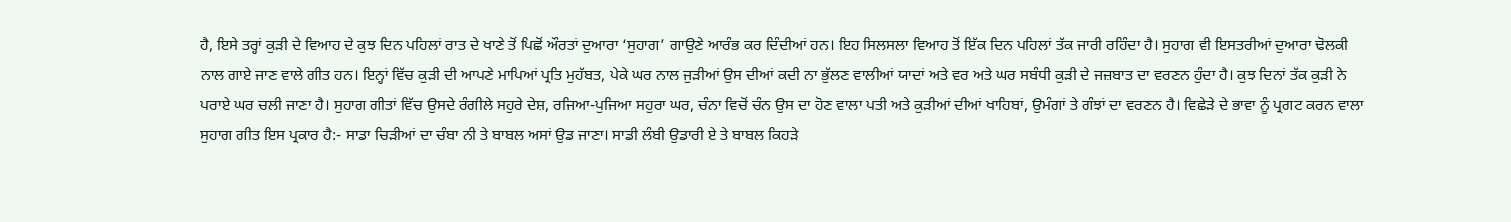ਹੈ, ਇਸੇ ਤਰ੍ਹਾਂ ਕੁੜੀ ਦੇ ਵਿਆਹ ਦੇ ਕੁਝ ਦਿਨ ਪਹਿਲਾਂ ਰਾਤ ਦੇ ਖਾਣੇ ਤੋਂ ਪਿਛੋਂ ਔਰਤਾਂ ਦੁਆਰਾ ‘ਸੁਹਾਗ’ ਗਾਉਣੇ ਆਰੰਭ ਕਰ ਦਿੰਦੀਆਂ ਹਨ। ਇਹ ਸਿਲਸਲਾ ਵਿਆਹ ਤੋਂ ਇੱਕ ਦਿਨ ਪਹਿਲਾਂ ਤੱਕ ਜਾਰੀ ਰਹਿੰਦਾ ਹੈ। ਸੁਹਾਗ ਵੀ ਇਸਤਰੀਆਂ ਦੁਆਰਾ ਢੋਲਕੀ ਨਾਲ ਗਾਏ ਜਾਣ ਵਾਲੇ ਗੀਤ ਹਨ। ਇਨ੍ਹਾਂ ਵਿੱਚ ਕੁੜੀ ਦੀ ਆਪਣੇ ਮਾਪਿਆਂ ਪ੍ਰਤਿ ਮੁਹੱਬਤ, ਪੇਕੇ ਘਰ ਨਾਲ ਜੁੜੀਆਂ ਉਸ ਦੀਆਂ ਕਦੀ ਨਾ ਭੁੱਲਣ ਵਾਲੀਆਂ ਯਾਦਾਂ ਅਤੇ ਵਰ ਅਤੇ ਘਰ ਸਬੰਧੀ ਕੁੜੀ ਦੇ ਜਜ਼ਬਾਤ ਦਾ ਵਰਣਨ ਹੁੰਦਾ ਹੈ। ਕੁਝ ਦਿਨਾਂ ਤੱਕ ਕੁੜੀ ਨੇ ਪਰਾਏ ਘਰ ਚਲੀ ਜਾਣਾ ਹੈ। ਸੁਹਾਗ ਗੀਤਾਂ ਵਿੱਚ ਉਸਦੇ ਰੰਗੀਲੇ ਸਹੁਰੇ ਦੇਸ਼, ਰਜਿਆ-ਪੁਜਿਆ ਸਹੁਰਾ ਘਰ, ਚੰਨਾ ਵਿਚੋਂ ਚੰਨ ਉਸ ਦਾ ਹੋਣ ਵਾਲਾ ਪਤੀ ਅਤੇ ਕੁੜੀਆਂ ਦੀਆਂ ਖਾਹਿਬਾਂ, ਉਮੰਗਾਂ ਤੇ ਗੰਝਾਂ ਦਾ ਵਰਣਨ ਹੈ। ਵਿਛੇੜੇ ਦੇ ਭਾਵਾ ਨੂੰ ਪ੍ਰਗਟ ਕਰਨ ਵਾਲਾ ਸੁਹਾਗ ਗੀਤ ਇਸ ਪ੍ਰਕਾਰ ਹੈ:- ਸਾਡਾ ਚਿੜੀਆਂ ਦਾ ਚੰਬਾ ਨੀ ਤੇ ਬਾਬਲ ਅਸਾਂ ਉਡ ਜਾਣਾ। ਸਾਡੀ ਲੰਬੀ ਉਡਾਰੀ ਏ ਤੇ ਬਾਬਲ ਕਿਹੜੇ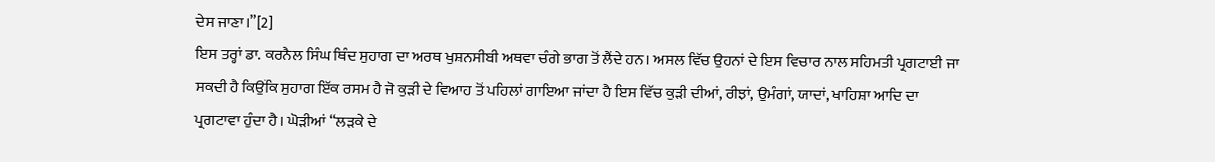ਦੇਸ ਜਾਣਾ।”[2]
ਇਸ ਤਰ੍ਹਾਂ ਡਾ. ਕਰਨੈਲ ਸਿੰਘ ਥਿੰਦ ਸੁਹਾਗ ਦਾ ਅਰਥ ਖੁਸ਼ਨਸੀਬੀ ਅਥਵਾ ਚੰਗੇ ਭਾਗ ਤੋਂ ਲੈਂਦੇ ਹਨ। ਅਸਲ ਵਿੱਚ ਉਹਨਾਂ ਦੇ ਇਸ ਵਿਚਾਰ ਨਾਲ ਸਹਿਮਤੀ ਪ੍ਰਗਟਾਈ ਜਾ ਸਕਦੀ ਹੈ ਕਿਉਂਕਿ ਸੁਹਾਗ ਇੱਕ ਰਸਮ ਹੈ ਜੋ ਕੁੜੀ ਦੇ ਵਿਆਹ ਤੋਂ ਪਹਿਲਾਂ ਗਾਇਆ ਜਾਂਦਾ ਹੈ ਇਸ ਵਿੱਚ ਕੁੜੀ ਦੀਆਂ, ਰੀਝਾਂ, ਉਮੰਗਾਂ, ਯਾਦਾਂ, ਖਾਹਿਸ਼ਾ ਆਦਿ ਦਾ ਪ੍ਰਗਟਾਵਾ ਹੁੰਦਾ ਹੈ। ਘੋੜੀਆਂ “ਲੜਕੇ ਦੇ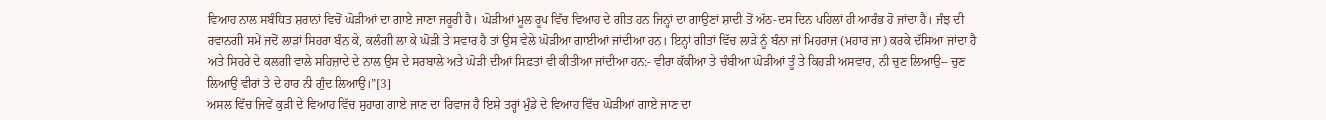ਵਿਆਹ ਨਾਲ ਸਬੰਧਿਤ ਸ਼ਰਾਨਾਂ ਵਿਚੋਂ ਘੋੜੀਆਂ ਦਾ ਗਾਏ ਜਾਣਾ ਜਰੂਰੀ ਹੈ। ਘੋੜੀਆਂ ਮੂਲ ਰੂਪ ਵਿੱਚ ਵਿਆਹ ਦੇ ਗੀਤ ਹਨ ਜਿਨ੍ਹਾਂ ਦਾ ਗਾਉਣਾਂ ਸ਼ਾਦੀ ਤੋਂ ਅੱਠ-ਦਸ ਦਿਨ ਪਹਿਲਾਂ ਹੀ ਆਰੰਭ ਹੋ ਜਾਂਦਾ ਹੈ। ਜੰਝ ਦੀ ਰਵਾਨਗੀ ਸਮੇਂ ਜਦੋਂ ਲਾੜਾਂ ਸਿਹਰਾ ਬੰਨ ਕੇ, ਕਲੰਗੀ ਲਾ ਕੇ ਘੋੜੀ ਤੇ ਸਵਾਰ ਹੈ ਤਾਂ ਉਸ ਵੇਲੇ ਘੋੜੀਆ ਗਾਈਆਂ ਜਾਂਦੀਆ ਹਨ। ਇਨ੍ਹਾਂ ਗੀਤਾਂ ਵਿੱਚ ਲਾੜੇ ਨੂੰ ਬੰਨਾ ਜਾਂ ਮਿਹਰਾਜ (ਮਹਾਰ ਜਾ) ਕਰਕੇ ਦੱਸਿਆ ਜਾਂਦਾ ਹੈ ਅਤੇ ਸਿਹਰੇ ਦੇ ਕਲਗੀ ਵਾਲੇ ਸਹਿਜ਼ਾਦੇ ਦੇ ਨਾਲ ਉਸ ਦੇ ਸਰਬਾਲੇ ਅਤੇ ਘੋੜੀ ਦੀਆਂ ਸਿਫ਼ਤਾਂ ਵੀ ਕੀਤੀਆ ਜਾਂਦੀਆ ਹਨ:- ਵੀਰਾ ਕੱਕੀਆ ਤੇ ਚੰਬੀਆ ਘੋੜੀਆਂ ਤੂੰ ਤੇ ਕਿਹੜੀ ਅਸਵਾਰ, ਨੀ ਚੁਣ ਲਿਆਉ-- ਚੁਣ ਲਿਆਉ ਵੀਰਾਂ ਤੇ ਦੇ ਹਾਰ ਨੀ ਗੁੰਦ ਲਿਆਉ।”[3]
ਅਸਲ ਵਿੱਚ ਜਿਵੇਂ ਕੁੜੀ ਦੇ ਵਿਆਹ ਵਿੱਚ ਸੁਹਾਗ ਗਾਏ ਜਾਣ ਦਾ ਰਿਵਾਜ ਹੈ ਇਸੇ ਤਰ੍ਹਾਂ ਮੁੰਡੇ ਦੇ ਵਿਆਹ ਵਿੱਚ ਘੋੜੀਆਂ ਗਾਏ ਜਾਣ ਦਾ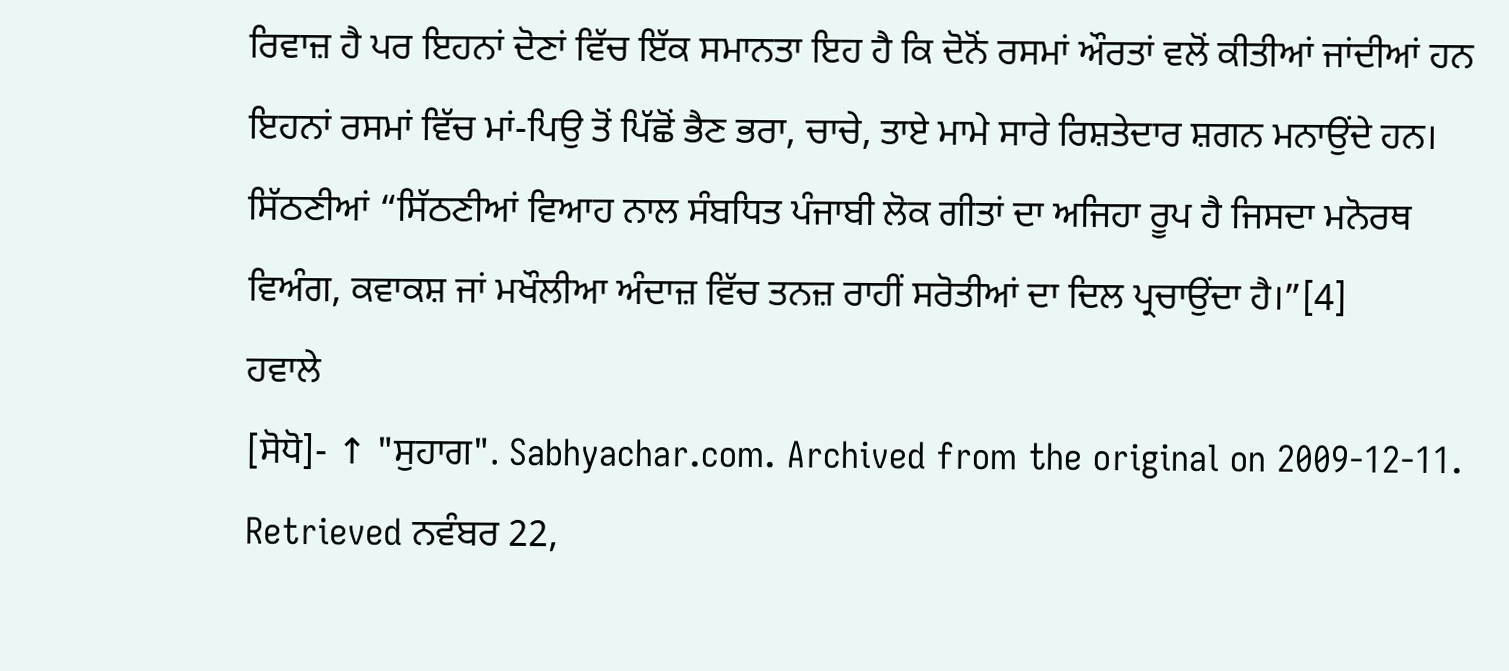ਰਿਵਾਜ਼ ਹੈ ਪਰ ਇਹਨਾਂ ਦੋਣਾਂ ਵਿੱਚ ਇੱਕ ਸਮਾਨਤਾ ਇਹ ਹੈ ਕਿ ਦੋਨੋਂ ਰਸਮਾਂ ਔਰਤਾਂ ਵਲੋਂ ਕੀਤੀਆਂ ਜਾਂਦੀਆਂ ਹਨ ਇਹਨਾਂ ਰਸਮਾਂ ਵਿੱਚ ਮਾਂ-ਪਿਉ ਤੋਂ ਪਿੱਛੋਂ ਭੈਣ ਭਰਾ, ਚਾਚੇ, ਤਾਏ ਮਾਮੇ ਸਾਰੇ ਰਿਸ਼ਤੇਦਾਰ ਸ਼ਗਨ ਮਨਾਉਂਦੇ ਹਨ। ਸਿੱਠਣੀਆਂ “ਸਿੱਠਣੀਆਂ ਵਿਆਹ ਨਾਲ ਸੰਬਧਿਤ ਪੰਜਾਬੀ ਲੋਕ ਗੀਤਾਂ ਦਾ ਅਜਿਹਾ ਰੂਪ ਹੈ ਜਿਸਦਾ ਮਨੋਰਥ ਵਿਅੰਗ, ਕਵਾਕਸ਼ ਜਾਂ ਮਖੌਲੀਆ ਅੰਦਾਜ਼ ਵਿੱਚ ਤਨਜ਼ ਰਾਹੀਂ ਸਰੋਤੀਆਂ ਦਾ ਦਿਲ ਪ੍ਰਚਾਉਂਦਾ ਹੈ।”[4]
ਹਵਾਲੇ
[ਸੋਧੋ]- ↑ "ਸੁਹਾਗ". Sabhyachar.com. Archived from the original on 2009-12-11. Retrieved ਨਵੰਬਰ 22,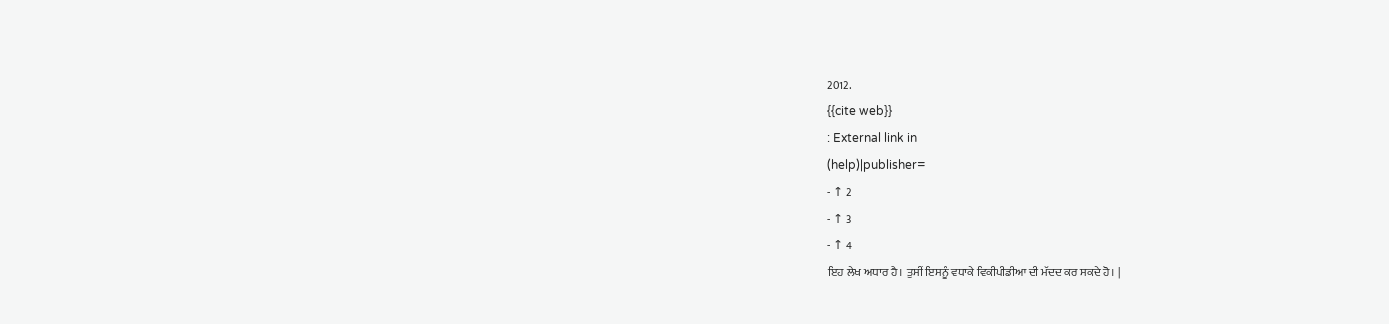2012.
{{cite web}}
: External link in
(help)|publisher=
- ↑ 2
- ↑ 3
- ↑ 4
ਇਹ ਲੇਖ ਅਧਾਰ ਹੈ। ਤੁਸੀਂ ਇਸਨੂੰ ਵਧਾਕੇ ਵਿਕੀਪੀਡੀਆ ਦੀ ਮੱਦਦ ਕਰ ਸਕਦੇ ਹੋ। |